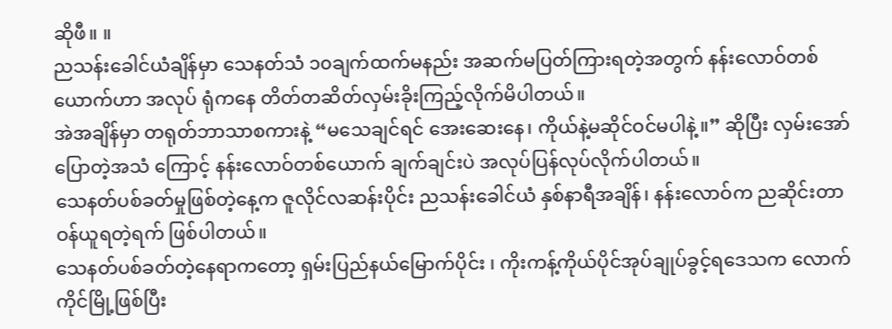ဆိုဖီ။ ။
ညသန်းခေါင်ယံချိန်မှာ သေနတ်သံ ၁၀ချက်ထက်မနည်း အဆက်မပြတ်ကြားရတဲ့အတွက် နန်းလောဝ်တစ်ယောက်ဟာ အလုပ် ရုံကနေ တိတ်တဆိတ်လှမ်းခိုးကြည့်လိုက်မိပါတယ်။
အဲအချိန်မှာ တရုတ်ဘာသာစကားနဲ့ “မသေချင်ရင် အေးဆေးနေ၊ ကိုယ်နဲ့မဆိုင်ဝင်မပါနဲ့။” ဆိုပြီး လှမ်းအော်ပြောတဲ့အသံ ကြောင့် နန်းလောဝ်တစ်ယောက် ချက်ချင်းပဲ အလုပ်ပြန်လုပ်လိုက်ပါတယ်။
သေနတ်ပစ်ခတ်မှုဖြစ်တဲ့နေ့က ဇူလိုင်လဆန်းပိုင်း ညသန်းခေါင်ယံ နှစ်နာရီအချိန်၊ နန်းလောဝ်က ညဆိုင်းတာဝန်ယူရတဲ့ရက် ဖြစ်ပါတယ်။
သေနတ်ပစ်ခတ်တဲ့နေရာကတော့ ရှမ်းပြည်နယ်မြောက်ပိုင်း ၊ ကိုးကန့်ကိုယ်ပိုင်အုပ်ချုပ်ခွင့်ရဒေသက လောက်ကိုင်မြို့ဖြစ်ပြီး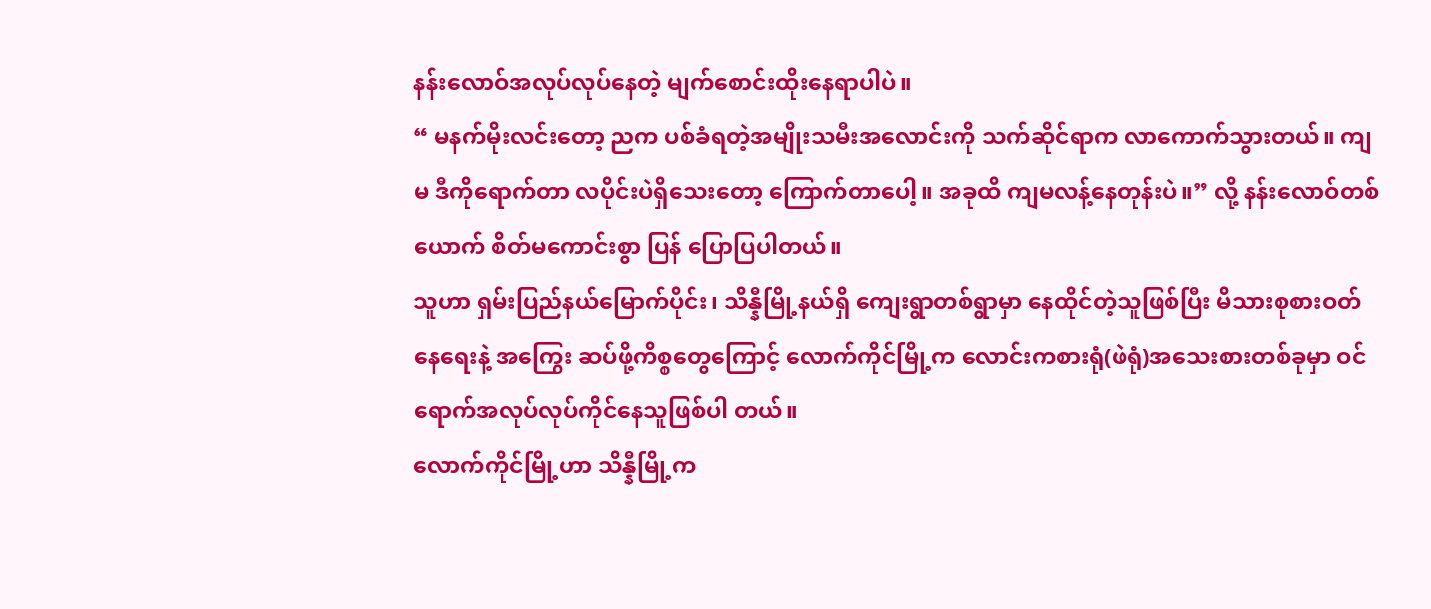နန်းလောဝ်အလုပ်လုပ်နေတဲ့ မျက်စောင်းထိုးနေရာပါပဲ။
“ မနက်မိုးလင်းတော့ ညက ပစ်ခံရတဲ့အမျိုးသမီးအလောင်းကို သက်ဆိုင်ရာက လာကောက်သွားတယ်။ ကျမ ဒီကိုရောက်တာ လပိုင်းပဲရှိသေးတော့ ကြောက်တာပေါ့။ အခုထိ ကျမလန့်နေတုန်းပဲ။” လို့ နန်းလောဝ်တစ်ယောက် စိတ်မကောင်းစွာ ပြန် ပြောပြပါတယ်။
သူဟာ ရှမ်းပြည်နယ်မြောက်ပိုင်း၊ သိန္နီမြို့နယ်ရှိ ကျေးရွာတစ်ရွာမှာ နေထိုင်တဲ့သူဖြစ်ပြီး မိသားစုစားဝတ်နေရေးနဲ့ အကြွေး ဆပ်ဖို့ကိစ္စတွေကြောင့် လောက်ကိုင်မြို့က လောင်းကစားရုံ(ဖဲရုံ)အသေးစားတစ်ခုမှာ ဝင်ရောက်အလုပ်လုပ်ကိုင်နေသူဖြစ်ပါ တယ်။
လောက်ကိုင်မြို့ဟာ သိန္နီမြို့က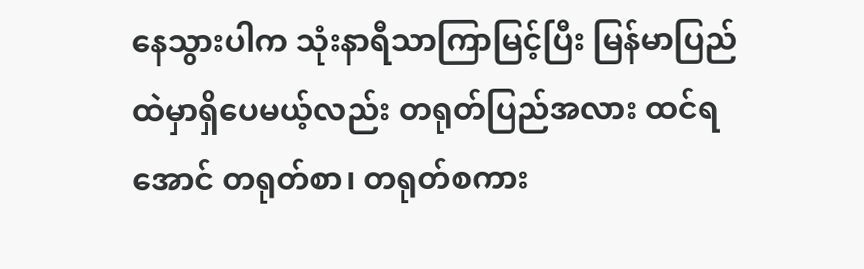နေသွားပါက သုံးနာရီသာကြာမြင့်ပြီး မြန်မာပြည်ထဲမှာရှိပေမယ့်လည်း တရုတ်ပြည်အလား ထင်ရအောင် တရုတ်စာ၊ တရုတ်စကား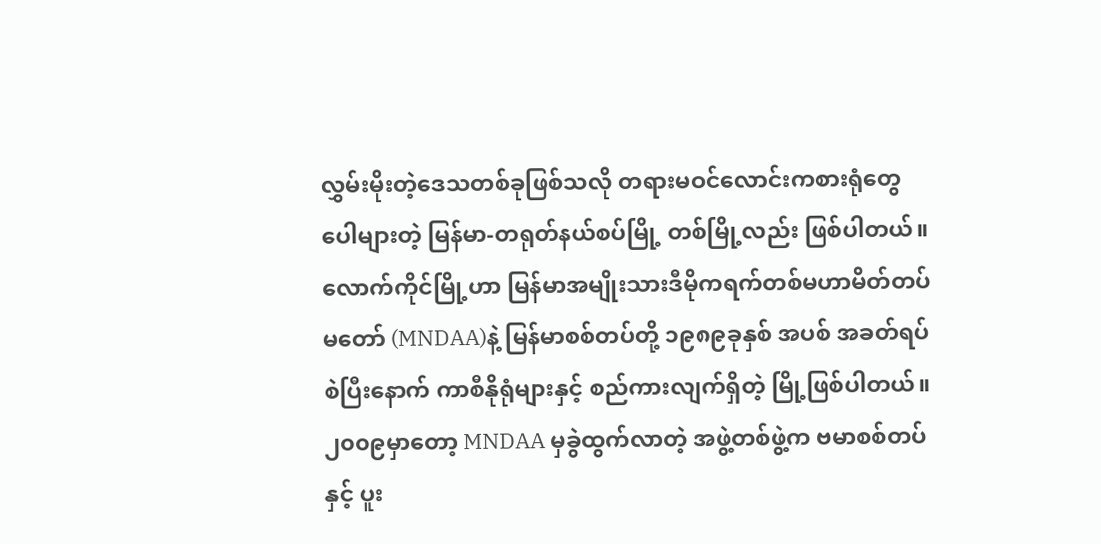လွှမ်းမိုးတဲ့ဒေသတစ်ခုဖြစ်သလို တရားမဝင်လောင်းကစားရုံတွေ ပေါများတဲ့ မြန်မာ-တရုတ်နယ်စပ်မြို့ တစ်မြို့လည်း ဖြစ်ပါတယ်။
လောက်ကိုင်မြို့ဟာ မြန်မာအမျိုးသားဒီမိုကရက်တစ်မဟာမိတ်တပ်မတော် (MNDAA)နဲ့ မြန်မာစစ်တပ်တို့ ၁၉၈၉ခုနှစ် အပစ် အခတ်ရပ်စဲပြီးနောက် ကာစီနိုရုံများနှင့် စည်ကားလျက်ရှိတဲ့ မြို့ဖြစ်ပါတယ်။
၂၀၀၉မှာတော့ MNDAA မှခွဲထွက်လာတဲ့ အဖွဲ့တစ်ဖွဲ့က ဗမာစစ်တပ်နှင့် ပူး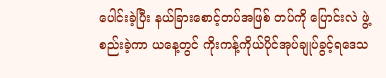ပေါင်းခဲ့ပြီး နယ်ခြားစောင့်တပ်အဖြစ် တပ်ကို ပြောင်းလဲ ဖွဲ့စည်းခဲ့ကာ ယနေ့တွင် ကိုးကန့်ကိုယ်ပိုင်အုပ်ချုပ်ခွင့်ရဒေသ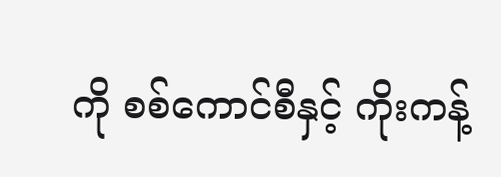ကို စစ်ကောင်စီနှင့် ကိုးကန့်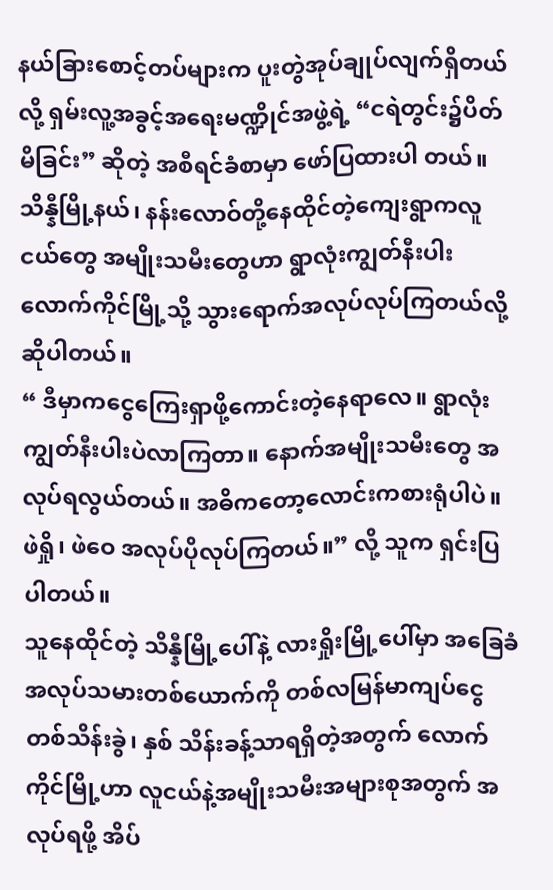နယ်ခြားစောင့်တပ်များက ပူးတွဲအုပ်ချုပ်လျက်ရှိတယ်လို့ ရှမ်းလူ့အခွင့်အရေးမဏ္ဍိုင်အဖွဲ့ရဲ့ “ငရဲတွင်း၌ပိတ်မိခြင်း” ဆိုတဲ့ အစီရင်ခံစာမှာ ဖော်ပြထားပါ တယ်။
သိန္နီမြို့နယ်၊ နန်းလောဝ်တို့နေထိုင်တဲ့ကျေးရွာကလူငယ်တွေ အမျိုးသမီးတွေဟာ ရွာလုံးကျွတ်နီးပါး လောက်ကိုင်မြို့သို့ သွားရောက်အလုပ်လုပ်ကြတယ်လို့ ဆိုပါတယ်။
“ ဒီမှာကငွေကြေးရှာဖို့ကောင်းတဲ့နေရာလေ။ ရွာလုံးကျွတ်နီးပါးပဲလာကြတာ။ နောက်အမျိုးသမီးတွေ အလုပ်ရလွယ်တယ်။ အဓိကတော့လောင်းကစားရုံပါပဲ။ ဖဲရှို၊ ဖဲဝေ အလုပ်ပိုလုပ်ကြတယ်။” လို့ သူက ရှင်းပြပါတယ်။
သူနေထိုင်တဲ့ သိန္နီမြို့ပေါ်နဲ့ လားရှိုးမြို့ပေါ်မှာ အခြေခံအလုပ်သမားတစ်ယောက်ကို တစ်လမြန်မာကျပ်ငွေတစ်သိန်းခွဲ၊ နှစ် သိန်းခန့်သာရရှိတဲ့အတွက် လောက်ကိုင်မြို့ဟာ လူငယ်နဲ့အမျိုးသမီးအများစုအတွက် အလုပ်ရဖို့ အိပ်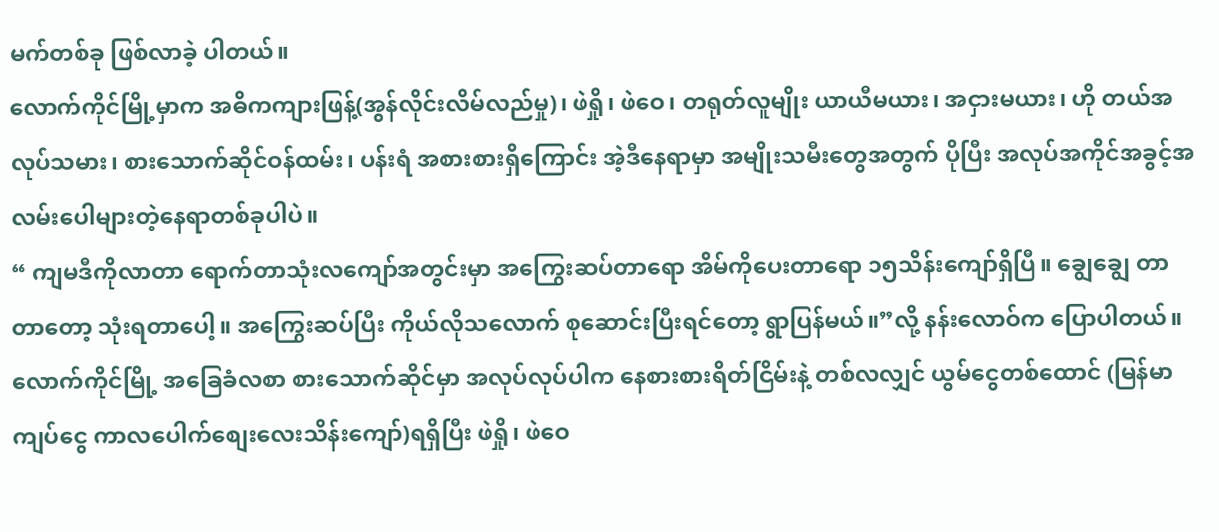မက်တစ်ခု ဖြစ်လာခဲ့ ပါတယ်။
လောက်ကိုင်မြို့မှာက အဓိကကျားဖြန့်(အွန်လိုင်းလိမ်လည်မှု)၊ ဖဲရှို၊ ဖဲဝေ၊ တရုတ်လူမျိုး ယာယီမယား၊ အငှားမယား၊ ဟို တယ်အလုပ်သမား၊ စားသောက်ဆိုင်ဝန်ထမ်း၊ ပန်းရံ အစားစားရှိကြောင်း အဲ့ဒီနေရာမှာ အမျိုးသမီးတွေအတွက် ပိုပြီး အလုပ်အကိုင်အခွင့်အလမ်းပေါများတဲ့နေရာတစ်ခုပါပဲ။
“ ကျမဒီကိုလာတာ ရောက်တာသုံးလကျော်အတွင်းမှာ အကြွေးဆပ်တာရော အိမ်ကိုပေးတာရော ၁၅သိန်းကျော်ရှိပြီ။ ချွေချွေ တာတာတော့ သုံးရတာပေါ့။ အကြွေးဆပ်ပြီး ကိုယ်လိုသလောက် စုဆောင်းပြီးရင်တော့ ရွာပြန်မယ်။”လို့ နန်းလောဝ်က ပြောပါတယ်။
လောက်ကိုင်မြို့ အခြေခံလစာ စားသောက်ဆိုင်မှာ အလုပ်လုပ်ပါက နေစားစားရိတ်ငြိမ်းနဲ့ တစ်လလျှင် ယွမ်ငွေတစ်ထောင် (မြန်မာကျပ်ငွေ ကာလပေါက်စျေးလေးသိန်းကျော်)ရရှိပြီး ဖဲရှို၊ ဖဲဝေ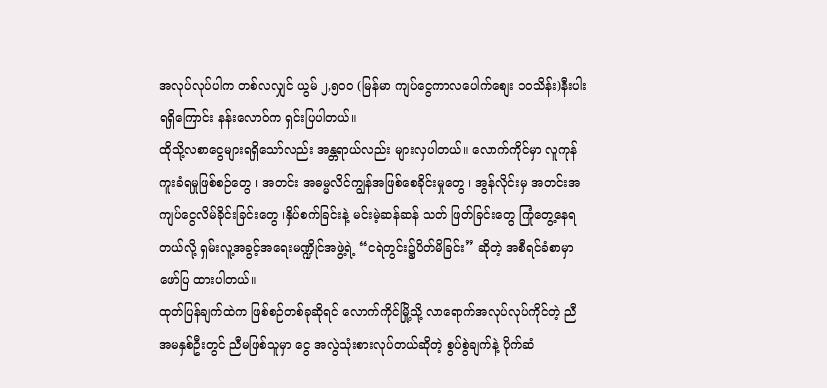အလုပ်လုပ်ပါက တစ်လလျှင် ယွမ် ၂,၅၀၀ (မြန်မာ ကျပ်ငွေကာလပေါက်စျေး ၁၀သိန်း)နီးပါးရရှိကြောင်း နန်းလောဝ်က ရှင်းပြပါတယ်။
ထိုသို့လစာငွေများရရှိသော်လည်း အန္တရာယ်လည်း များလှပါတယ်။ လောက်ကိုင်မှာ လူကုန်ကူးခံရမှုဖြစ်စဉ်တွေ ၊ အတင်း အဓမ္မလိင်ကျွန်အဖြစ်စေခိုင်းမှုတွေ ၊ အွန်လိုင်းမှ အတင်းအကျပ်ငွေလိမ်ခိုင်းခြင်းတွေ ၊နှိပ်စက်ခြင်းနဲ့ မင်းမဲ့ဆန်ဆန် သတ် ဖြတ်ခြင်းတွေ ကြုံတွေ့နေရတယ်လို့ ရှမ်းလူ့အခွင့်အရေးမဏ္ဍိုင်အဖွဲ့ရဲ့ “ငရဲတွင်း၌ပိတ်မိခြင်း” ဆိုတဲ့ အစီရင်ခံစာမှာ ဖော်ပြ ထားပါတယ်။
ထုတ်ပြန်ချက်ထဲက ဖြစ်စဉ်တစ်ခုဆိုရင် လောက်ကိုင်မြို့သို့ လာရောက်အလုပ်လုပ်ကိုင်တဲ့ ညီအမနှစ်ဦးတွင် ညီမဖြစ်သူမှာ ငွေ အလွဲသုံးစားလုပ်တယ်ဆိုတဲ့ စွပ်စွဲချက်နဲ့ ပိုက်ဆံ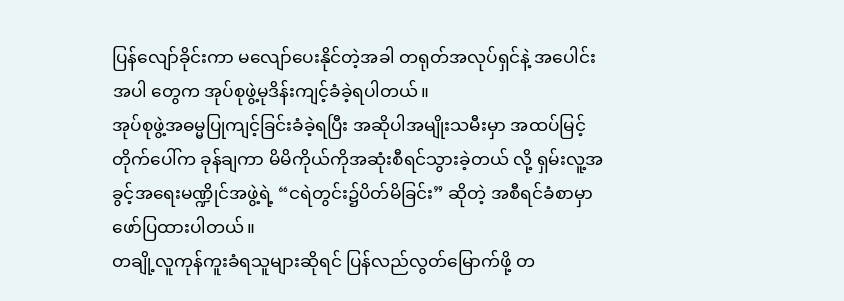ပြန်လျော်ခိုင်းကာ မလျော်ပေးနိုင်တဲ့အခါ တရုတ်အလုပ်ရှင်နဲ့ အပေါင်း အပါ တွေက အုပ်စုဖွဲ့မုဒိန်းကျင့်ခံခဲ့ရပါတယ်။
အုပ်စုဖွဲ့အဓမ္မပြုကျင့်ခြင်းခံခဲ့ရပြီး အဆိုပါအမျိုးသမီးမှာ အထပ်မြင့်တိုက်ပေါ်က ခုန်ချကာ မိမိကိုယ်ကိုအဆုံးစီရင်သွားခဲ့တယ် လို့ ရှမ်းလူ့အခွင့်အရေးမဏ္ဍိုင်အဖွဲ့ရဲ့ “ငရဲတွင်း၌ပိတ်မိခြင်း” ဆိုတဲ့ အစီရင်ခံစာမှာ ဖော်ပြထားပါတယ်။
တချို့လူကုန်ကူးခံရသူများဆိုရင် ပြန်လည်လွတ်မြောက်ဖို့ တ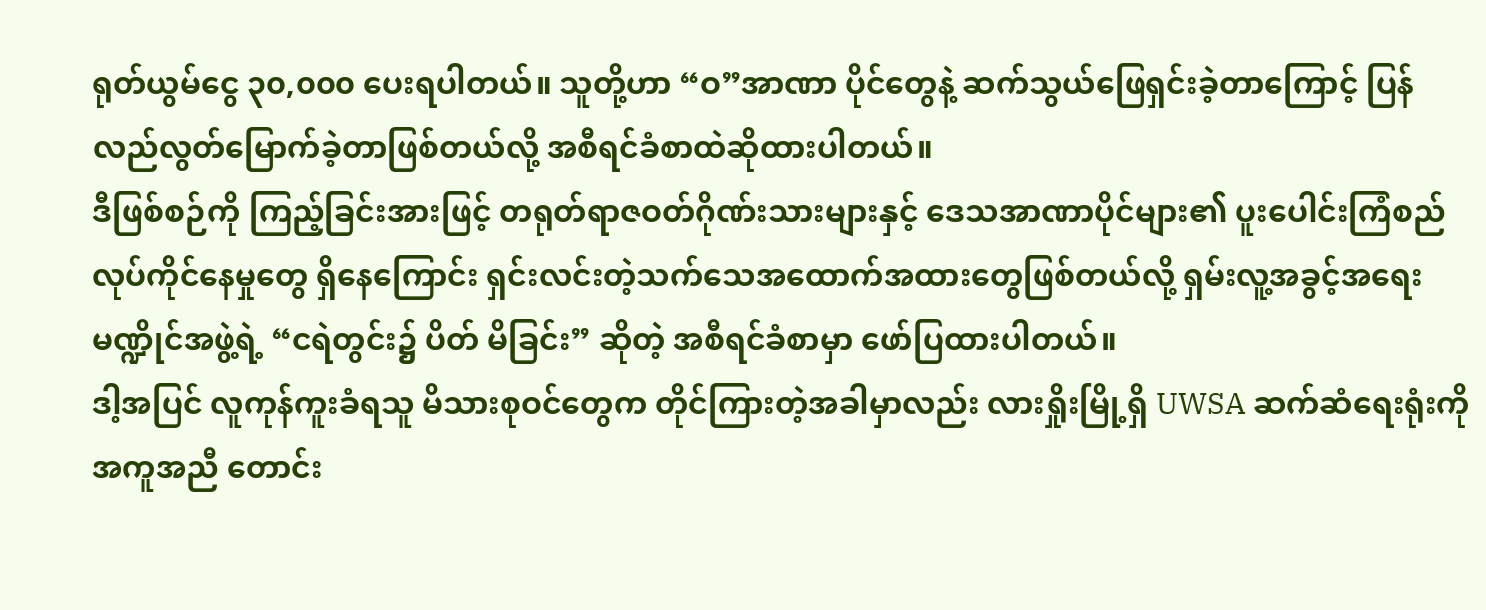ရုတ်ယွမ်ငွေ ၃၀,၀၀၀ ပေးရပါတယ်။ သူတို့ဟာ “ဝ”အာဏာ ပိုင်တွေနဲ့ ဆက်သွယ်ဖြေရှင်းခဲ့တာကြောင့် ပြန်လည်လွတ်မြောက်ခဲ့တာဖြစ်တယ်လို့ အစီရင်ခံစာထဲဆိုထားပါတယ်။
ဒီဖြစ်စဉ်ကို ကြည့်ခြင်းအားဖြင့် တရုတ်ရာဇဝတ်ဂိုဏ်းသားများနှင့် ဒေသအာဏာပိုင်များ၏ ပူးပေါင်းကြံစည် လုပ်ကိုင်နေမှုတွေ ရှိနေကြောင်း ရှင်းလင်းတဲ့သက်သေအထောက်အထားတွေဖြစ်တယ်လို့ ရှမ်းလူ့အခွင့်အရေးမဏ္ဍိုင်အဖွဲ့ရဲ့ “ငရဲတွင်း၌ ပိတ် မိခြင်း” ဆိုတဲ့ အစီရင်ခံစာမှာ ဖော်ပြထားပါတယ်။
ဒါ့အပြင် လူကုန်ကူးခံရသူ မိသားစုဝင်တွေက တိုင်ကြားတဲ့အခါမှာလည်း လားရှိုးမြို့ရှိ UWSA ဆက်ဆံရေးရုံးကို အကူအညီ တောင်း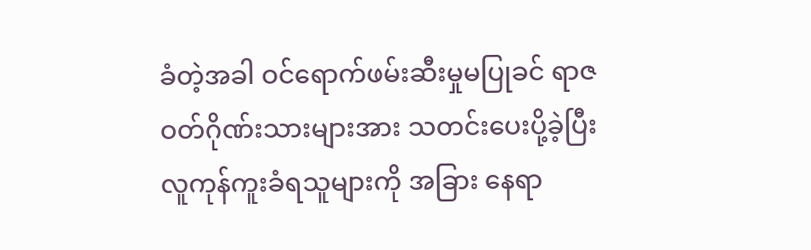ခံတဲ့အခါ ဝင်ရောက်ဖမ်းဆီးမှုမပြုခင် ရာဇဝတ်ဂိုဏ်းသားများအား သတင်းပေးပို့ခဲ့ပြီး လူကုန်ကူးခံရသူများကို အခြား နေရာ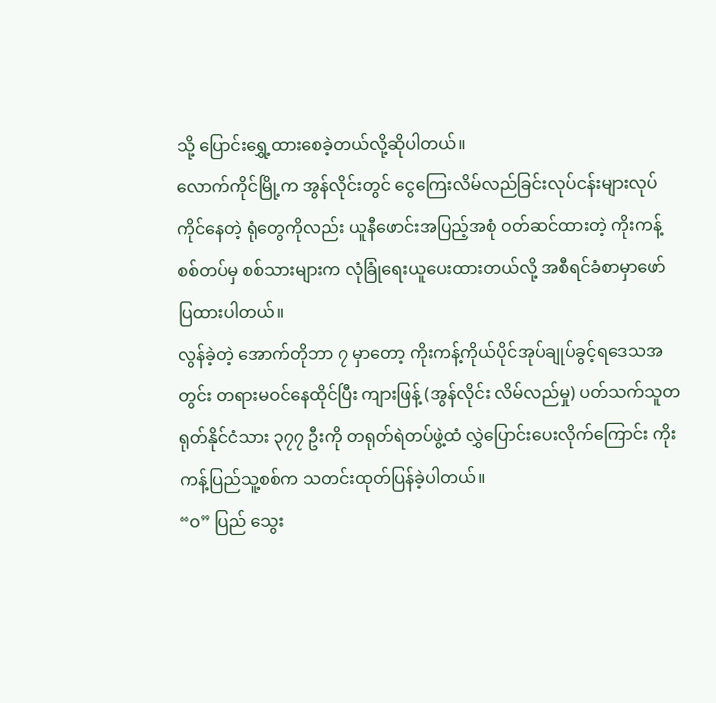သို့ ပြောင်းရွှေ့ထားစေခဲ့တယ်လို့ဆိုပါတယ်။
လောက်ကိုင်မြို့က အွန်လိုင်းတွင် ငွေကြေးလိမ်လည်ခြင်းလုပ်ငန်းများလုပ်ကိုင်နေတဲ့ ရုံတွေကိုလည်း ယူနီဖောင်းအပြည့်အစုံ ဝတ်ဆင်ထားတဲ့ ကိုးကန့်စစ်တပ်မှ စစ်သားများက လုံခြုံရေးယူပေးထားတယ်လို့ အစီရင်ခံစာမှာဖော်ပြထားပါတယ်။
လွန်ခဲ့တဲ့ အောက်တိုဘာ ၇ မှာတော့ ကိုးကန့်ကိုယ်ပိုင်အုပ်ချုပ်ခွင့်ရဒေသအတွင်း တရားမဝင်နေထိုင်ပြီး ကျားဖြန့် (အွန်လိုင်း လိမ်လည်မှု) ပတ်သက်သူတရုတ်နိုင်ငံသား ၃၇၇ ဦးကို တရုတ်ရဲတပ်ဖွဲ့ထံ လွှဲပြောင်းပေးလိုက်ကြောင်း ကိုးကန့်ပြည်သူ့စစ်က သတင်းထုတ်ပြန်ခဲ့ပါတယ်။
“ဝ” ပြည် သွေး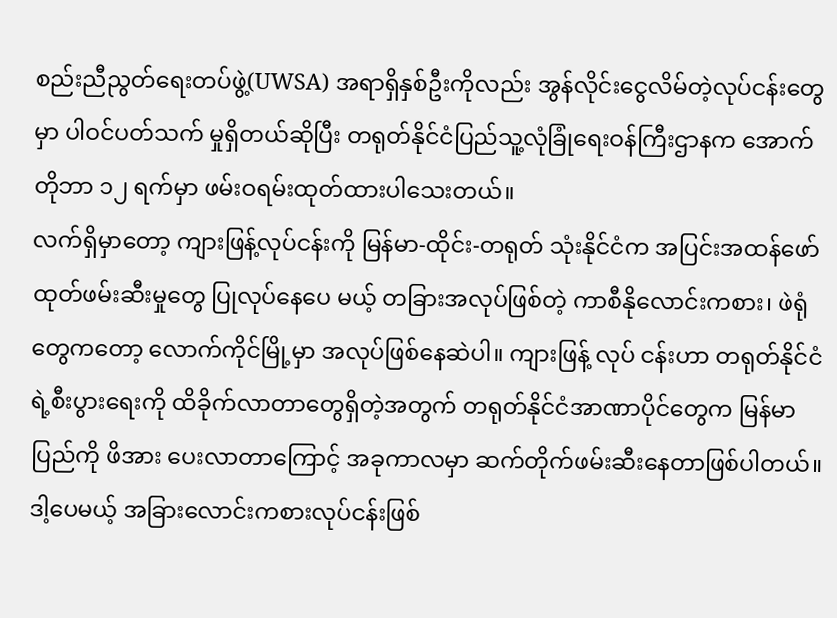စည်းညီညွတ်ရေးတပ်ဖွဲ့(UWSA) အရာရှိနှစ်ဦးကိုလည်း အွန်လိုင်းငွေလိမ်တဲ့လုပ်ငန်းတွေမှာ ပါဝင်ပတ်သက် မှုရှိတယ်ဆိုပြီး တရုတ်နိုင်ငံပြည်သူ့လုံခြုံရေးဝန်ကြီးဌာနက အောက်တိုဘာ ၁၂ ရက်မှာ ဖမ်းဝရမ်းထုတ်ထားပါသေးတယ်။
လက်ရှိမှာတော့ ကျားဖြန့်လုပ်ငန်းကို မြန်မာ-ထိုင်း-တရုတ် သုံးနိုင်ငံက အပြင်းအထန်ဖော်ထုတ်ဖမ်းဆီးမှုတွေ ပြုလုပ်နေပေ မယ့် တခြားအလုပ်ဖြစ်တဲ့ ကာစီနိုလောင်းကစား၊ ဖဲရုံတွေကတော့ လောက်ကိုင်မြို့မှာ အလုပ်ဖြစ်နေဆဲပါ။ ကျားဖြန့် လုပ် ငန်းဟာ တရုတ်နိုင်ငံရဲ့စီးပွားရေးကို ထိခိုက်လာတာတွေရှိတဲ့အတွက် တရုတ်နိုင်ငံအာဏာပိုင်တွေက မြန်မာပြည်ကို ဖိအား ပေးလာတာကြောင့် အခုကာလမှာ ဆက်တိုက်ဖမ်းဆီးနေတာဖြစ်ပါတယ်။ ဒါ့ပေမယ့် အခြားလောင်းကစားလုပ်ငန်းဖြစ်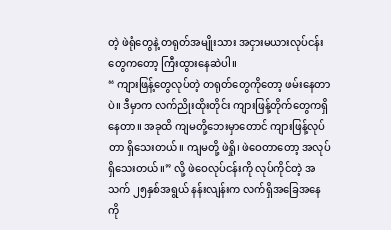တဲ့ ဖဲရုံတွေနဲ့ တရုတ်အမျိုးသား အငှားမယားလုပ်ငန်းတွေကတော့ ကြီးထွားနေဆဲပါ။
“ ကျားဖြန့်တွေလုပ်တဲ့ တရုတ်တွေကိုတော့ ဖမ်းနေတာပဲ။ ဒီမှာက လက်ညိုးထိုးတိုင်း ကျားဖြန့်တိုက်တွေကရှိနေတာ။ အခုထိ ကျမတို့ဘေးမှာတောင် ကျားဖြန့်လုပ်တာ ရှိသေးတယ်။ ကျမတို့ ဖဲရှို၊ ဖဲဝေတာတော့ အလုပ်ရှိသေးတယ်။” လို့ ဖဲဝေလုပ်ငန်းကို လုပ်ကိုင်တဲ့ အသက် ၂၅နှစ်အရွယ် နန်းလျန်းက လက်ရှိအခြေအနေကို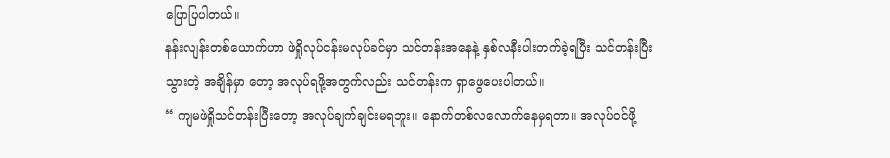ပြောပြပါတယ်။
နန်းလျန်းတစ်ယောက်ဟာ ဖဲရှိုလုပ်ငန်းမလုပ်ခင်မှာ သင်တန်းအနေနဲ့ နှစ်လနီးပါးတက်ခဲ့ရပြီး သင်တန်းပြီးသွားတဲ့ အချိန်မှာ တော့ အလုပ်ရဖို့အတွက်လည်း သင်တန်းက ရှာဖွေပေးပါတယ်။
“ ကျမဖဲရှိုသင်တန်းပြီးတော့ အလုပ်ချက်ချင်းမရဘူး။ နောက်တစ်လလောက်နေမှရတာ။ အလုပ်ဝင်ဖို့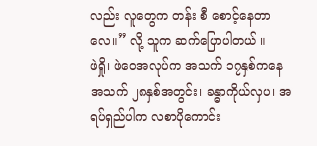လည်း လူတွေက တန်း စီ စောင့်နေတာလေ။” လို့ သူက ဆက်ပြောပါတယ် ။
ဖဲရှို၊ ဖဲဝေအလုပ်က အသက် ၁၇နှစ်ကနေ အသက် ၂၈နှစ်အတွင်း၊ ခန္ဓာကိုယ်လှပ၊ အရပ်ရှည်ပါက လစာပိုကောင်း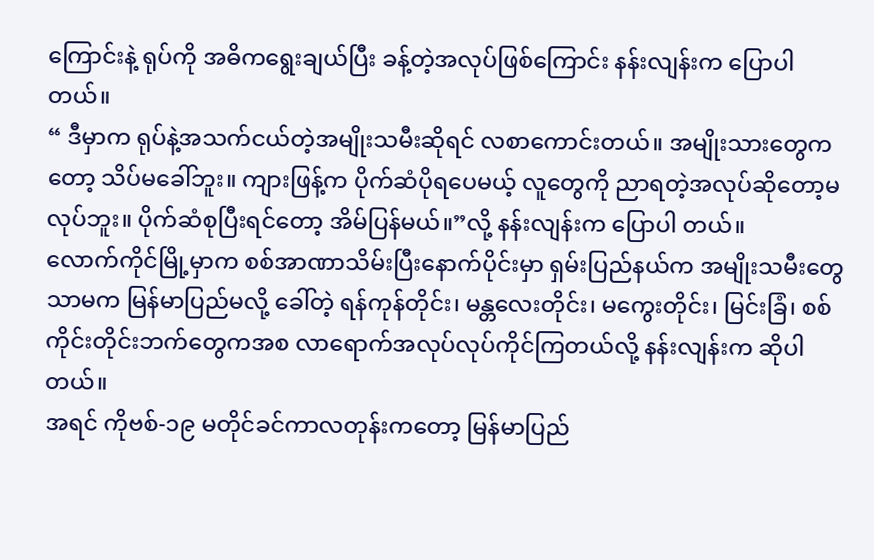ကြောင်းနဲ့ ရုပ်ကို အဓိကရွေးချယ်ပြီး ခန့်တဲ့အလုပ်ဖြစ်ကြောင်း နန်းလျန်းက ပြောပါတယ်။
“ ဒီမှာက ရုပ်နဲ့အသက်ငယ်တဲ့အမျိုးသမီးဆိုရင် လစာကောင်းတယ်။ အမျိုးသားတွေကတော့ သိပ်မခေါ်ဘူး။ ကျားဖြန့်က ပိုက်ဆံပိုရပေမယ့် လူတွေကို ညာရတဲ့အလုပ်ဆိုတော့မလုပ်ဘူး။ ပိုက်ဆံစုပြီးရင်တော့ အိမ်ပြန်မယ်။”လို့ နန်းလျန်းက ပြောပါ တယ်။
လောက်ကိုင်မြို့မှာက စစ်အာဏာသိမ်းပြီးနောက်ပိုင်းမှာ ရှမ်းပြည်နယ်က အမျိုးသမီးတွေသာမက မြန်မာပြည်မလို့ ခေါ်တဲ့ ရန်ကုန်တိုင်း၊ မန္တလေးတိုင်း၊ မကွေးတိုင်း၊ မြင်းခြံ၊ စစ်ကိုင်းတိုင်းဘက်တွေကအစ လာရောက်အလုပ်လုပ်ကိုင်ကြတယ်လို့ နန်းလျန်းက ဆိုပါတယ်။
အရင် ကိုဗစ်-၁၉ မတိုင်ခင်ကာလတုန်းကတော့ မြန်မာပြည်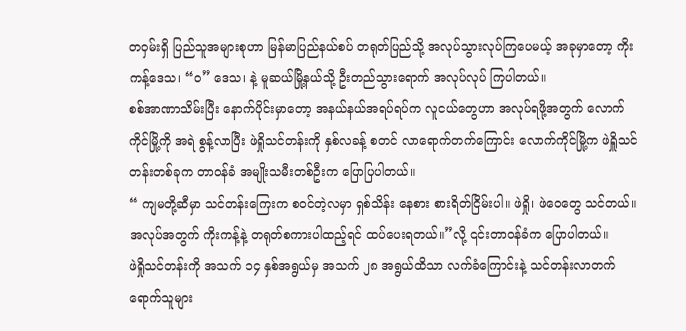တဝှမ်းရှိ ပြည်သူအများစုဟာ မြန်မာပြည်နယ်စပ် တရုတ်ပြည်သို့ အလုပ်သွားလုပ်ကြပေမယ့် အခုမှာတော့ ကိုးကန့်ဒေသ၊ “ဝ” ဒေသ၊ နဲ့ မူဆယ်မြို့နယ်သို့ ဦးတည်သွားရောက် အလုပ်လုပ် ကြပါတယ်။
စစ်အာဏာသိမ်းပြီး နောက်ပိုင်းမှာတော့ အနယ်နယ်အရပ်ရပ်က လူငယ်တွေဟာ အလုပ်ရဖို့အတွက် လောက်ကိုင်မြို့ကို အရဲ စွန့်လာပြီး ဖဲရှိုသင်တန်းကို နှစ်လခန့် စတင် လာရောက်တက်ကြောင်း လောက်ကိုင်မြို့က ဖဲရှိူသင်တန်းတစ်ခုက တာဝန်ခံ အမျိုးသမီးတစ်ဦးက ပြောပြပါတယ်။
“ ကျမတို့ဆီမှာ သင်တန်းကြေးက စဝင်တဲ့လမှာ ရှစ်သိန်း နေစား စားရိတ်ငြိမ်းပါ။ ဖဲရှို၊ ဖဲဝေတွေ သင်တယ်။ အလုပ်အတွက် ကိုးကန့်နဲ့ တရုတ်စကားပါထည့်ရင် ထပ်ပေးရတယ်။”လို့ ၎င်းတာဝန်ခံက ပြောပါတယ်။
ဖဲရှိုသင်တန်းကို အသက် ၁၄ နှစ်အရွယ်မှ အသက် ၂၈ အရွယ်ထိသာ လက်ခံကြောင်းနဲ့ သင်တန်းလာတက်ရောက်သူများ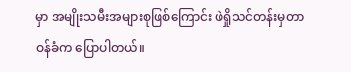မှာ အမျိုးသမီးအများစုဖြစ်ကြောင်း ဖဲရှိုသင်တန်းမှတာဝန်ခံက ပြောပါတယ်။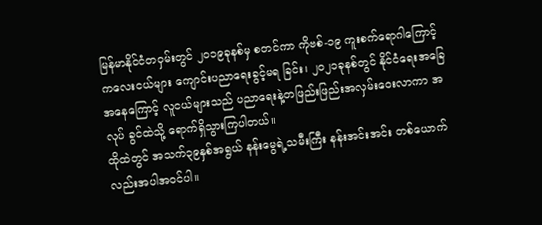မြန်မာနိုင်ငံတဝှမ်းတွင် ၂၀၁၉ခုနစ်မှ စတင်ကာ ကိုဗစ်-၁၉ ကူးစက်ရောဂါကြောင့် ကလေးငယ်များ ကျောင်းပညာရေးခွင့်မရ ခြင်း၊ ၂၀၂၁ခုနစ်တွင် နိုင်ငံရေးအခြေအနေကြောင့် လူငယ်များသည် ပညာရေးနဲ့တဖြည်းဖြည်းအလှမ်းဝေးလာကာ အလုပ် ခွင်ထဲသို့ ရောက်ရှိသွားကြပါတယ်။
ထိုထဲတွင် အသက်၃၉နှစ်အရွယ် နန်းမွေရဲ့သမီးကြီး နန်းအင်းအင်း တစ်ယောက်လည်းအပါအဝင်ပါ။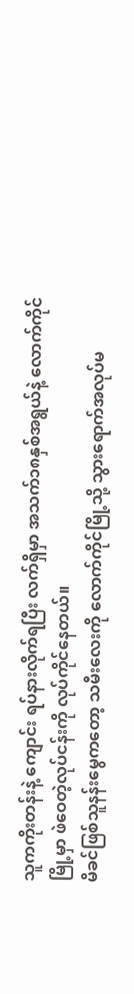သူကကိုးတန်းနဲ့ ကျောင်း ရပ်နားလိုက်ရပြီး လက်ရှိမှာ အသက်၁၈နှစ်အရွယ်နဲ့ လောက်ကိုင်မြို့မှာ ဖဲဝေတဲ့လုပ်ငန်းကို လုပ်ကိုင်နေတယ်။
မိခင်ဖြစ်သူနန်းမွေကတော့ သမီးလေးကို လောက်ကိုင်မြို့သို့ သွားရောက်အလုပ်မ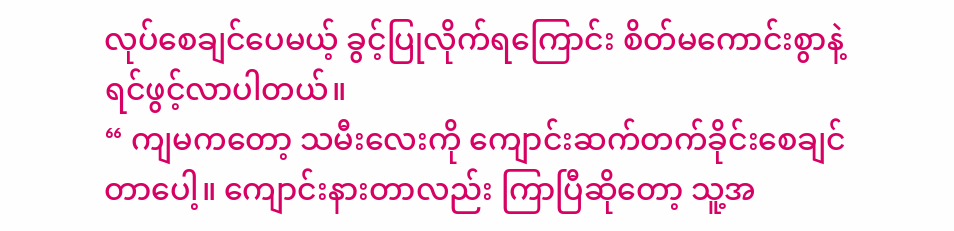လုပ်စေချင်ပေမယ့် ခွင့်ပြုလိုက်ရကြောင်း စိတ်မကောင်းစွာနဲ့ ရင်ဖွင့်လာပါတယ်။
“ ကျမကတော့ သမီးလေးကို ကျောင်းဆက်တက်ခိုင်းစေချင်တာပေါ့။ ကျောင်းနားတာလည်း ကြာပြီဆိုတော့ သူ့အ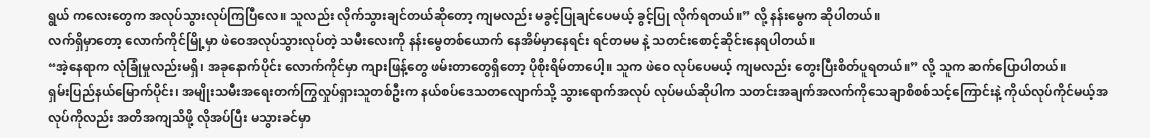ရွယ် ကလေးတွေက အလုပ်သွားလုပ်ကြပြီလေ။ သူလည်း လိုက်သွားချင်တယ်ဆိုတော့ ကျမလည်း မခွင့်ပြုချင်ပေမယ့် ခွင့်ပြု လိုက်ရတယ်။” လို့ နန်းမွေက ဆိုပါတယ်။
လက်ရှိမှာတော့ လောက်ကိုင်မြို့မှာ ဖဲဝေအလုပ်သွားလုပ်တဲ့ သမီးလေးကို နန်းမွေတစ်ယောက် နေအိမ်မှာနေရင်း ရင်တမမ နဲ့ သတင်းစောင့်ဆိုင်းနေရပါတယ်။
“အဲ့နေရာက လုံခြုံမှုလည်းမရှိ၊ အခုနောက်ပိုင်း လောက်ကိုင်မှာ ကျားဖြန့်တွေ ဖမ်းတာတွေရှိတော့ ပိုစိုးရိမ်တာပေါ့။ သူက ဖဲဝေ လုပ်ပေမယ့် ကျမလည်း တွေးပြီးစိတ်ပူရတယ်။” လို့ သူက ဆက်ပြောပါတယ်။
ရှမ်းပြည်နယ်မြောက်ပိုင်း၊ အမျိုးသမီးအရေးတက်ကြွလှုပ်ရှားသူတစ်ဦးက နယ်စပ်ဒေသတလျောက်သို့ သွားရောက်အလုပ် လုပ်မယ်ဆိုပါက သတင်းအချက်အလက်ကိုသေချာစိစစ်သင့်ကြောင်းနဲ့ ကိုယ်လုပ်ကိုင်မယ့်အလုပ်ကိုလည်း အတိအကျသိဖို့ လိုအပ်ပြီး မသွားခင်မှာ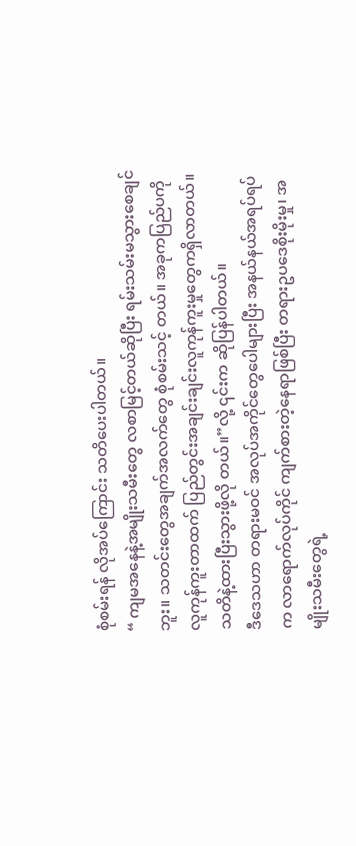စုံစမ်းရန် လိုအပ်ကြောင်း သတိပေးပါတယ်။
“ ကျမအနေနဲ့အမျိုးသမီးတွေ လစာမြင့်တယ်ဆိုပြီး ရမ်းသမ်းမသွားစေချင်ဘူး။ သတင်းတွေအချက်အလက်တွေ စုံစမ်းသင့် တယ်။ အခုကပြည်ပကိုလူကုန်ကူးတာထက် ပြည်တွင်းအချင်းချင်းလူကုန်ကူးမှုတွေကရှိလာတယ်။ သတိနဲ့ထားပြီးသွားဖို့လို တယ်။”လို့ ၎င်းက ဆိုပြန်ပါတယ်။
ဒီဒေသဟာ တရားမဝင် အလုပ်အကိုင်တွေပေါများပြီး အနယ်နယ်အရပ်ရပ်က လာရောက်လုပ်ကိုင် ကျက်စားတဲ့နေရာဖြစ်ပြီး တရားဥပဒေစိုးမိုးမှု၊ အမျိုးသမီးတွေရဲ့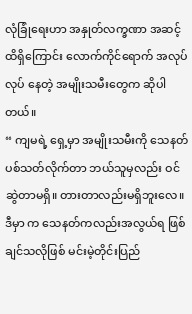လုံခြုံရေးဟာ အနှုတ်လက္ခဏာ အဆင့်ထိရှိကြောင်း လောက်ကိုင်ရောက် အလုပ်လုပ် နေတဲ့ အမျိုးသမီးတွေက ဆိုပါတယ်။
“ ကျမရဲ့ ရှေ့မှာ အမျိုးသမီးကို သေနတ်ပစ်သတ်လိုက်တာ ဘယ်သူမှလည်း ဝင်ဆွဲတာမရှိ။ တားတာလည်းမရှိဘူးလေ။ ဒီမှာ က သေနတ်ကလည်းအလွယ်ရ ဖြစ်ချင်သလိုဖြစ် မင်းမဲ့တိုင်းပြည်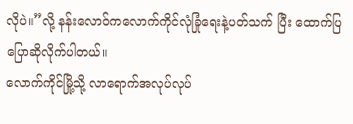လိုပဲ။”လို့ နန်းလောဝ်ကလောက်ကိုင်လုံခြုံရေးနဲ့ပတ်သက် ပြီး ထောက်ပြပြောဆိုလိုက်ပါတယ်။
လောက်ကိုင်မြို့သို့ လာရောက်အလုပ်လုပ်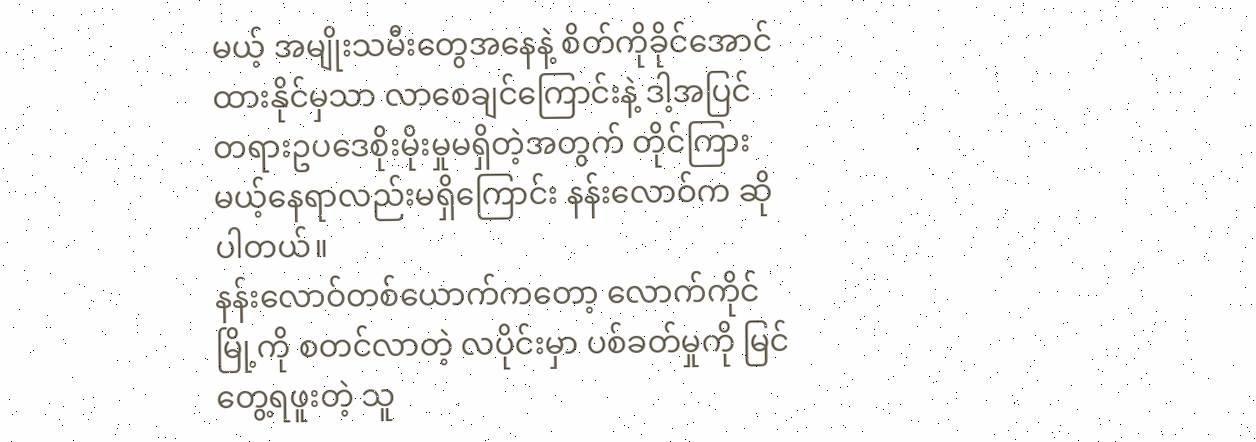မယ့် အမျိုးသမီးတွေအနေနဲ့ စိတ်ကိုခိုင်အောင်ထားနိုင်မှသာ လာစေချင်ကြောင်းနဲ့ ဒါ့အပြင် တရားဥပဒေစိုးမိုးမှုမရှိတဲ့အတွက် တိုင်ကြားမယ့်နေရာလည်းမရှိကြောင်း နန်းလောဝ်က ဆိုပါတယ်။
နန်းလောဝ်တစ်ယောက်ကတော့ လောက်ကိုင်မြို့ကို စတင်လာတဲ့ လပိုင်းမှာ ပစ်ခတ်မှုကို မြင်တွေ့ရဖူးတဲ့ သူ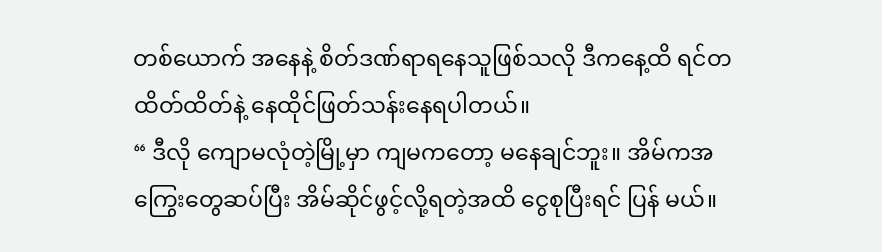တစ်ယောက် အနေနဲ့ စိတ်ဒဏ်ရာရနေသူဖြစ်သလို ဒီကနေ့ထိ ရင်တထိတ်ထိတ်နဲ့ နေထိုင်ဖြတ်သန်းနေရပါတယ်။
“ ဒီလို ကျောမလုံတဲ့မြို့မှာ ကျမကတော့ မနေချင်ဘူး။ အိမ်ကအကြွေးတွေဆပ်ပြီး အိမ်ဆိုင်ဖွင့်လို့ရတဲ့အထိ ငွေစုပြီးရင် ပြန် မယ်။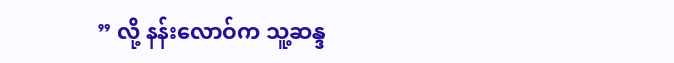” လို့ နန်းလောဝ်က သူ့ဆန္ဒ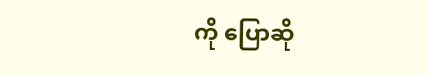ကို ပြောဆို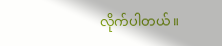လိုက်ပါတယ်။